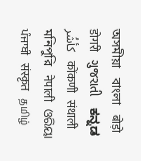অসমীয়া   বাংলা   बोड़ो   डोगरी   ગુજરાતી   ಕನ್ನಡ   كأشُر   कोंकणी   संथाली   মনিপুরি   नेपाली   ଓରିୟା   ਪੰਜਾਬੀ   संस्कृत   தமிழ்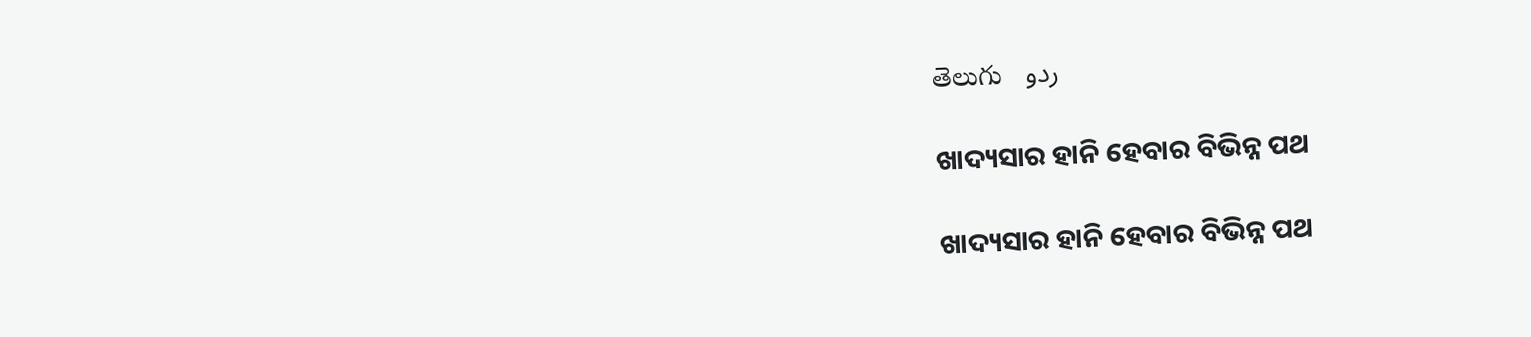తెలుగు   ردو

ଖାଦ୍ୟସାର ହାନି ହେବାର ବିଭିନ୍ନ ପଥ

ଖାଦ୍ୟସାର ହାନି ହେବାର ବିଭିନ୍ନ ପଥ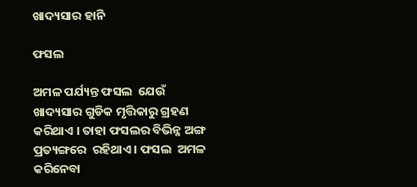ଖାଦ୍ୟସାର ହାନି

ଫସଲ

ଅମଳ ପର୍ଯ୍ୟନ୍ତ ଫସଲ  ଯେଉଁ  ଖାଦ୍ୟସାର ଗୁଡିକ ମୃତ୍ତିକାରୁ ଗ୍ରହଣ କରିଥାଏ । ତାହା ଫସଲର ବିଭିନ୍ନ ଅଙ୍ଗ  ପ୍ରତ୍ୟଙ୍ଗରେ  ରହିଥାଏ । ଫସଲ  ଅମଳ  କରିନେବା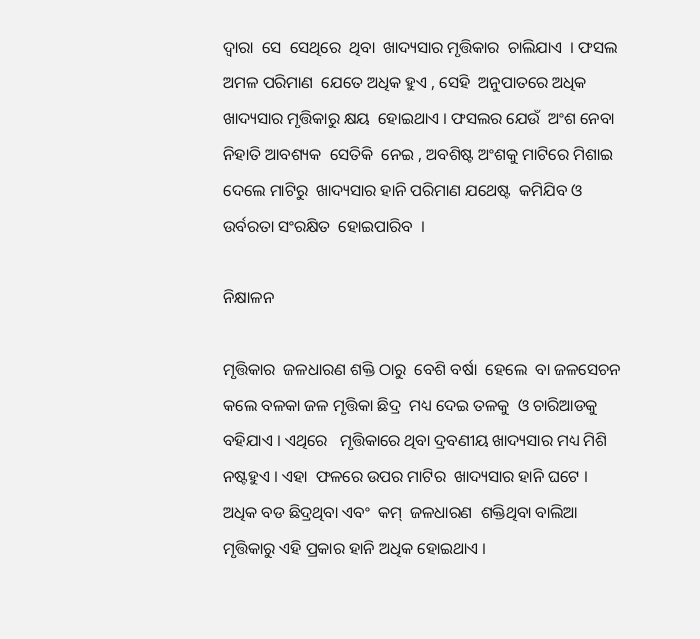ଦ୍ଵାରା  ସେ  ସେଥିରେ  ଥିବା  ଖାଦ୍ୟସାର ମୃତ୍ତିକାର  ଚାଲିଯାଏ  । ଫସଲ  ଅମଳ ପରିମାଣ  ଯେତେ ଅଧିକ ହୁଏ , ସେହି  ଅନୁପାତରେ ଅଧିକ  ଖାଦ୍ୟସାର ମୃତ୍ତିକାରୁ କ୍ଷୟ  ହୋଇଥାଏ । ଫସଲର ଯେଉଁ  ଅଂଶ ନେବା ନିହାତି ଆବଶ୍ୟକ  ସେତିକି  ନେଇ , ଅବଶିଷ୍ଟ ଅଂଶକୁ ମାଟିରେ ମିଶାଇ ଦେଲେ ମାଟିରୁ  ଖାଦ୍ୟସାର ହାନି ପରିମାଣ ଯଥେଷ୍ଟ  କମିଯିବ ଓ ଉର୍ବରତା ସଂରକ୍ଷିତ  ହୋଇପାରିବ  ।

ନିକ୍ଷାଳନ

ମୃତ୍ତିକାର  ଜଳଧାରଣ ଶକ୍ତି ଠାରୁ  ବେଶି ବର୍ଷା  ହେଲେ  ବା ଜଳସେଚନ କଲେ ବଳକା ଜଳ ମୃତ୍ତିକା ଛିଦ୍ର  ମଧ୍ୟ ଦେଇ ତଳକୁ  ଓ ଚାରିଆଡକୁ ବହିଯାଏ । ଏଥିରେ   ମୃତ୍ତିକାରେ ଥିବା ଦ୍ରବଣୀୟ ଖାଦ୍ୟସାର ମଧ୍ୟ ମିଶି  ନଷ୍ଟହୁଏ । ଏହା  ଫଳରେ ଉପର ମାଟିର  ଖାଦ୍ୟସାର ହାନି ଘଟେ । ଅଧିକ ବଡ ଛିଦ୍ରଥିବା ଏବଂ  କମ୍  ଜଳଧାରଣ  ଶକ୍ତିଥିବା ବାଲିଆ ମୃତ୍ତିକାରୁ ଏହି ପ୍ରକାର ହାନି ଅଧିକ ହୋଇଥାଏ ।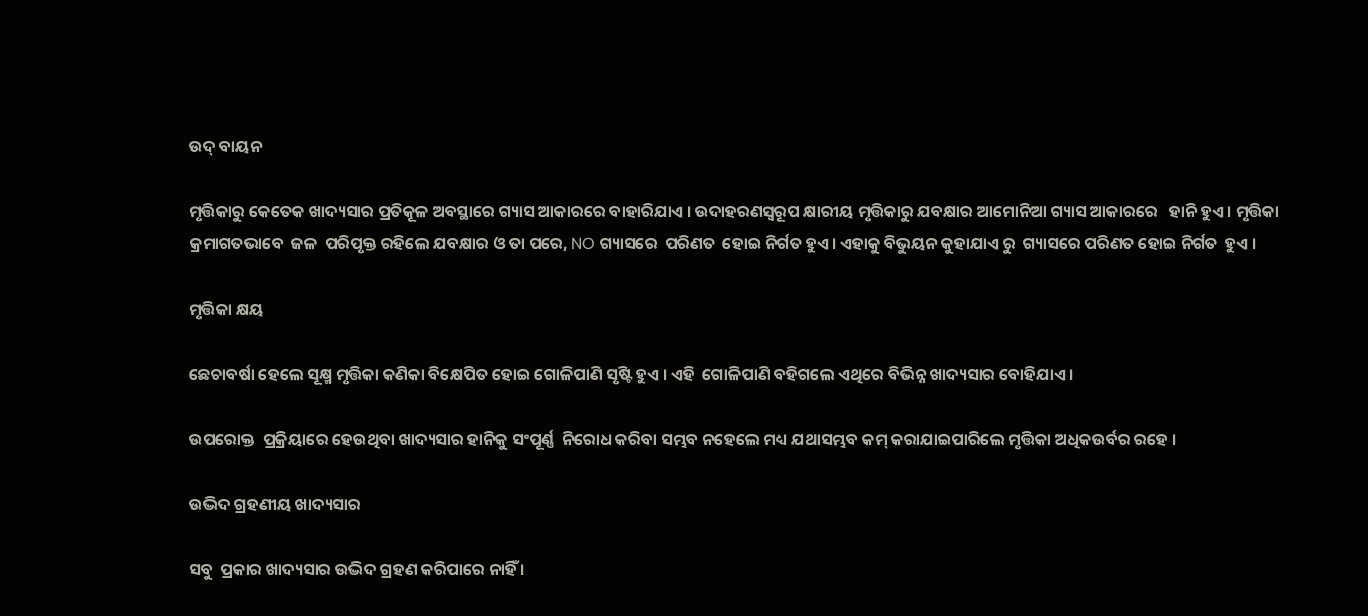ଉଦ୍ ବାୟନ

ମୃତ୍ତିକାରୁ କେତେକ ଖାଦ୍ୟସାର ପ୍ରତିକୂଳ ଅବସ୍ଥାରେ ଗ୍ୟାସ ଆକାରରେ ବାହାରିଯାଏ । ଉଦାହରଣସ୍ୱରୂପ କ୍ଷାରୀୟ ମୃତ୍ତିକାରୁ ଯବକ୍ଷାର ଆମୋନିଆ ଗ୍ୟାସ ଆକାରରେ   ହାନି ହୁଏ । ମୃତ୍ତିକା କ୍ରମାଗତଭାବେ  ଜଳ  ପରିପୃକ୍ତ ରହିଲେ ଯବକ୍ଷାର ଓ ତା ପରେ, NO ଗ୍ୟାସରେ  ପରିଣତ  ହୋଇ ନିର୍ଗତ ହୁଏ। ଏହାକୁ ବିଭୁୟନ କୁହାଯାଏ ରୁ  ଗ୍ୟାସରେ ପରିଣତ ହୋଇ ନିର୍ଗତ  ହୁଏ ।

ମୃତ୍ତିକା କ୍ଷୟ

ଛେଚାବର୍ଷା ହେଲେ ସୂକ୍ଷ୍ମ ମୃତ୍ତିକା କଣିକା ବିକ୍ଷେପିତ ହୋଇ ଗୋଳିପାଣି ସୃଷ୍ଟି ହୁଏ । ଏହି  ଗୋଳିପାଣି ବହିଗଲେ ଏଥିରେ ବିଭିନ୍ନ ଖାଦ୍ୟସାର ବୋହିଯାଏ ।

ଉପରୋକ୍ତ  ପ୍ରକ୍ରିୟାରେ ହେଉଥିବା ଖାଦ୍ୟସାର ହାନିକୁ ସଂପୂର୍ଣ୍ଣ  ନିରୋଧ କରିବା ସମ୍ଭବ ନହେଲେ ମଧ୍ୟ ଯଥାସମ୍ଭବ କମ୍ କରାଯାଇପାରିଲେ ମୃତ୍ତିକା ଅଧିକଉର୍ବର ରହେ ।

ଉଦ୍ଭିଦ ଗ୍ରହଣୀୟ ଖାଦ୍ୟସାର

ସବୁ  ପ୍ରକାର ଖାଦ୍ୟସାର ଉଦ୍ଭିଦ ଗ୍ରହଣ କରିପାରେ ନାହିଁ ।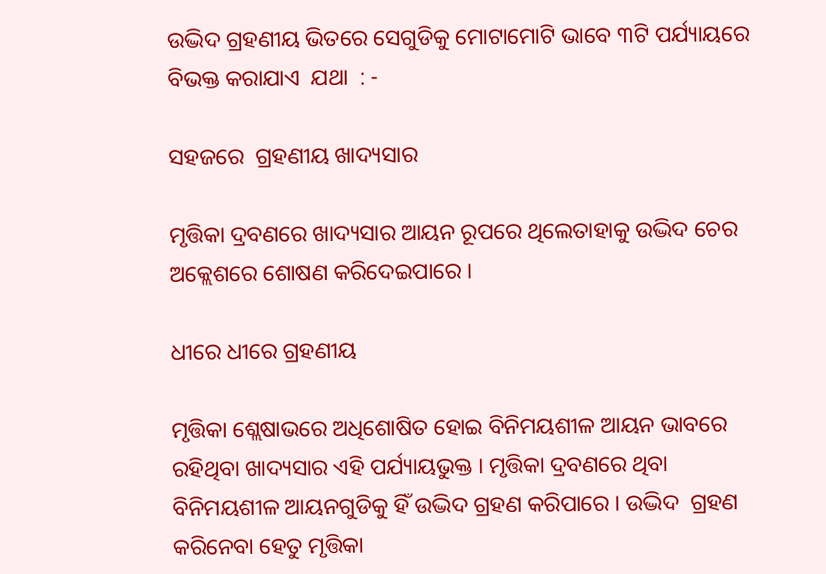ଉଦ୍ଭିଦ ଗ୍ରହଣୀୟ ଭିତରେ ସେଗୁଡିକୁ ମୋଟାମୋଟି ଭାବେ ୩ଟି ପର୍ଯ୍ୟାୟରେ ବିଭକ୍ତ କରାଯାଏ  ଯଥା  : -

ସହଜରେ  ଗ୍ରହଣୀୟ ଖାଦ୍ୟସାର

ମୃତ୍ତିକା ଦ୍ରବଣରେ ଖାଦ୍ୟସାର ଆୟନ ରୂପରେ ଥିଲେତାହାକୁ ଉଦ୍ଭିଦ ଚେର ଅକ୍ଲେଶରେ ଶୋଷଣ କରିଦେଇପାରେ ।

ଧୀରେ ଧୀରେ ଗ୍ରହଣୀୟ

ମୃତ୍ତିକା ଶ୍ଲେଷାଭରେ ଅଧିଶୋଷିତ ହୋଇ ବିନିମୟଶୀଳ ଆୟନ ଭାବରେ ରହିଥିବା ଖାଦ୍ୟସାର ଏହି ପର୍ଯ୍ୟାୟଭୁକ୍ତ । ମୃତ୍ତିକା ଦ୍ରବଣରେ ଥିବା ବିନିମୟଶୀଳ ଆୟନଗୁଡିକୁ ହିଁ ଉଦ୍ଭିଦ ଗ୍ରହଣ କରିପାରେ । ଉଦ୍ଭିଦ  ଗ୍ରହଣ କରିନେବା ହେତୁ ମୃତ୍ତିକା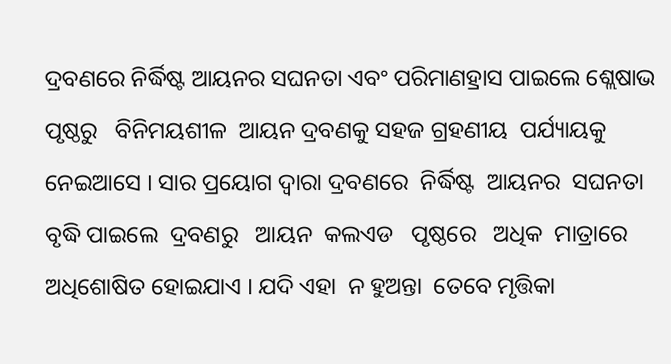ଦ୍ରବଣରେ ନିର୍ଦ୍ଧିଷ୍ଟ ଆୟନର ସଘନତା ଏବଂ ପରିମାଣହ୍ରାସ ପାଇଲେ ଶ୍ଲେଷାଭ ପୃଷ୍ଠରୁ   ବିନିମୟଶୀଳ  ଆୟନ ଦ୍ରବଣକୁ ସହଜ ଗ୍ରହଣୀୟ  ପର୍ଯ୍ୟାୟକୁ ନେଇଆସେ । ସାର ପ୍ରୟୋଗ ଦ୍ଵାରା ଦ୍ରବଣରେ  ନିର୍ଦ୍ଧିଷ୍ଟ  ଆୟନର  ସଘନତା  ବୃଦ୍ଧି ପାଇଲେ  ଦ୍ରବଣରୁ   ଆୟନ  କଲଏଡ   ପୃଷ୍ଠରେ   ଅଧିକ  ମାତ୍ରାରେ ଅଧିଶୋଷିତ ହୋଇଯାଏ । ଯଦି ଏହା  ନ ହୁଅନ୍ତା  ତେବେ ମୃତ୍ତିକା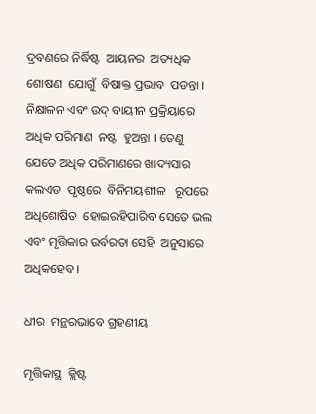ଦ୍ରବଣରେ ନିର୍ଦ୍ଧିଷ୍ଟ  ଆୟନର  ଅତ୍ୟଧିକ ଶୋଷଣ  ଯୋଗୁଁ  ବିଷାକ୍ତ ପ୍ରଭାବ  ପଡନ୍ତା । ନିକ୍ଷାଳନ ଏବଂ ଉଦ୍ ବାୟୀନ ପ୍ରକ୍ରିୟାରେ  ଅଧିକ ପରିମାଣ  ନଷ୍ଟ  ହୁଅନ୍ତା । ତେଣୁ  ଯେତେ ଅଧିକ ପରିମାଣରେ ଖାଦ୍ୟସାର କଲଏଡ  ପୃଷ୍ଠରେ  ବିନିମୟଶୀଳ   ରୂପରେ  ଅଧିଶୋଷିତ  ହୋଇରହିପାରିବ ସେତେ ଭଲ ଏବଂ ମୃତ୍ତିକାର ଉର୍ବରତା ସେହି  ଅନୁସାରେ ଅଧିକହେବ ।

ଧୀର  ମନ୍ଥରଭାବେ ଗ୍ରହଣୀୟ

ମୃତ୍ତିକାସ୍ଥ  କ୍ଲିଷ୍ଟ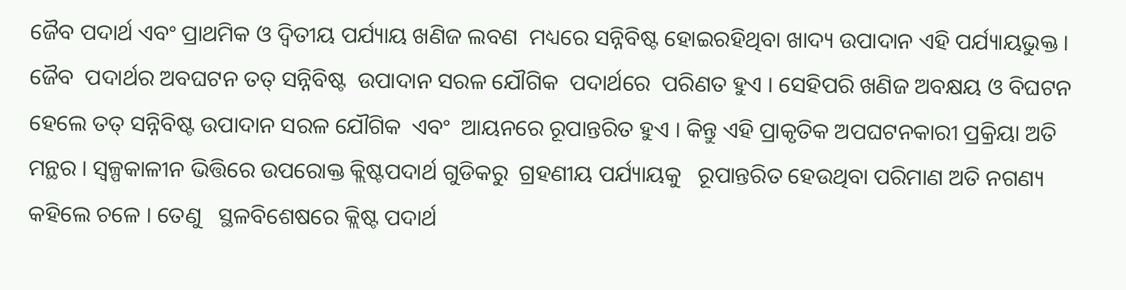ଜୈବ ପଦାର୍ଥ ଏବଂ ପ୍ରାଥମିକ ଓ ଦ୍ଵିତୀୟ ପର୍ଯ୍ୟାୟ ଖଣିଜ ଲବଣ  ମଧ୍ୟରେ ସନ୍ନିବିଷ୍ଟ ହୋଇରହିଥିବା ଖାଦ୍ୟ ଉପାଦାନ ଏହି ପର୍ଯ୍ୟାୟଭୁକ୍ତ । ଜୈବ  ପଦାର୍ଥର ଅବଘଟନ ତତ୍ ସନ୍ନିବିଷ୍ଟ  ଉପାଦାନ ସରଳ ଯୌଗିକ  ପଦାର୍ଥରେ  ପରିଣତ ହୁଏ । ସେହିପରି ଖଣିଜ ଅବକ୍ଷୟ ଓ ବିଘଟନ ହେଲେ ତତ୍ ସନ୍ନିବିଷ୍ଟ ଉପାଦାନ ସରଳ ଯୌଗିକ  ଏବଂ  ଆୟନରେ ରୂପାନ୍ତରିତ ହୁଏ । କିନ୍ତୁ ଏହି ପ୍ରାକୃତିକ ଅପଘଟନକାରୀ ପ୍ରକ୍ରିୟା ଅତି ମନ୍ଥର । ସ୍ଵଳ୍ପକାଳୀନ ଭିତ୍ତିରେ ଉପରୋକ୍ତ କ୍ଲିଷ୍ଟପଦାର୍ଥ ଗୁଡିକରୁ  ଗ୍ରହଣୀୟ ପର୍ଯ୍ୟାୟକୁ   ରୂପାନ୍ତରିତ ହେଉଥିବା ପରିମାଣ ଅତି ନଗଣ୍ୟ କହିଲେ ଚଳେ । ତେଣୁ   ସ୍ଥଳବିଶେଷରେ କ୍ଲିଷ୍ଟ ପଦାର୍ଥ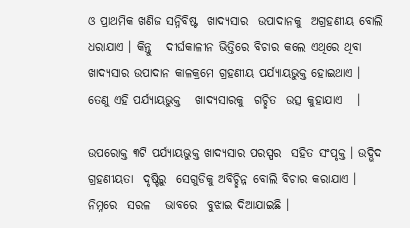ଓ ପ୍ରାଥମିକ ଖଣିଜ ସନ୍ନିବିଷ୍ଟ  ଖାଦ୍ୟସାର  ଉପାଦାନକୁ  ଅଗ୍ରହଣୀୟ ବୋଲି ଧରାଯାଏ । କିନ୍ତୁ   ଦୀର୍ଘକାଳୀନ ଭିତ୍ତିରେ ବିଚାର କଲେ ଏଥିରେ ଥିବା ଖାଦ୍ୟସାର ଉପାଦାନ କାଳକ୍ରମେ ଗ୍ରହଣୀୟ ପର୍ଯ୍ୟାୟଭୁକ୍ତ ହୋଇଥାଏ । ତେଣୁ ଏହି ପର୍ଯ୍ୟାୟଭୁକ୍ତ   ଖାଦ୍ୟସାରକୁ  ଗଚ୍ଛିତ  ଉତ୍ସ କୁହାଯାଏ   ।

ଉପରୋକ୍ତ ୩ଟି ପର୍ଯ୍ୟାୟଭୁକ୍ତ ଖାଦ୍ୟସାର ପରସ୍ପର  ସହିତ ସଂପୃକ୍ତ । ଉଦ୍ଭିଦ   ଗ୍ରହଣୀୟତା  ଦୃଷ୍ଟିରୁ  ସେଗୁଡିକୁ ଅବିଚ୍ଛିନ୍ନ ବୋଲି ବିଚାର କରାଯାଏ । ନିମ୍ନରେ  ସରଳ   ଭାବରେ  ବୁଝାଇ ଦିଆଯାଇଛି ।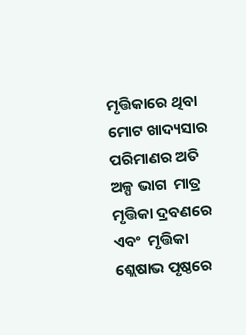ମୃତ୍ତିକାରେ ଥିବା ମୋଟ ଖାଦ୍ୟସାର ପରିମାଣର ଅତି ଅଳ୍ପ ଭାଗ  ମାତ୍ର  ମୃତ୍ତିକା ଦ୍ରବଣରେ ଏବଂ  ମୃତ୍ତିକା ଶ୍ଲେଷାଭ ପୃଷ୍ଠରେ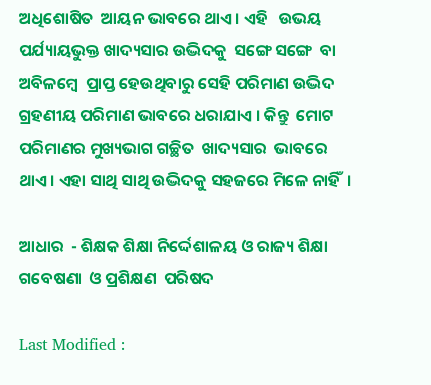ଅଧିଶୋଷିତ  ଆୟନ ଭାବରେ ଥାଏ । ଏହି   ଉଭୟ ପର୍ଯ୍ୟାୟଭୁକ୍ତ ଖାଦ୍ୟସାର ଉଦ୍ଭିଦକୁ  ସଙ୍ଗେ ସଙ୍ଗେ  ବା  ଅବିଳମ୍ବେ  ପ୍ରାପ୍ତ ହେଉଥିବାରୁ ସେହି ପରିମାଣ ଉଦ୍ଭିଦ ଗ୍ରହଣୀୟ ପରିମାଣ ଭାବରେ ଧରାଯାଏ । କିନ୍ତୁ  ମୋଟ ପରିମାଣର ମୁଖ୍ୟଭାଗ ଗଚ୍ଛିତ  ଖାଦ୍ୟସାର  ଭାବରେ ଥାଏ । ଏହା ସାଥି ସାଥି ଉଦ୍ଭିଦକୁ ସହଜରେ ମିଳେ ନାହିଁ  ।

ଆଧାର  - ଶିକ୍ଷକ ଶିକ୍ଷା ନିର୍ଦ୍ଦେଶାଳୟ ଓ ରାଜ୍ୟ ଶିକ୍ଷା ଗବେଷଣା  ଓ ପ୍ରଶିକ୍ଷଣ  ପରିଷଦ

Last Modified :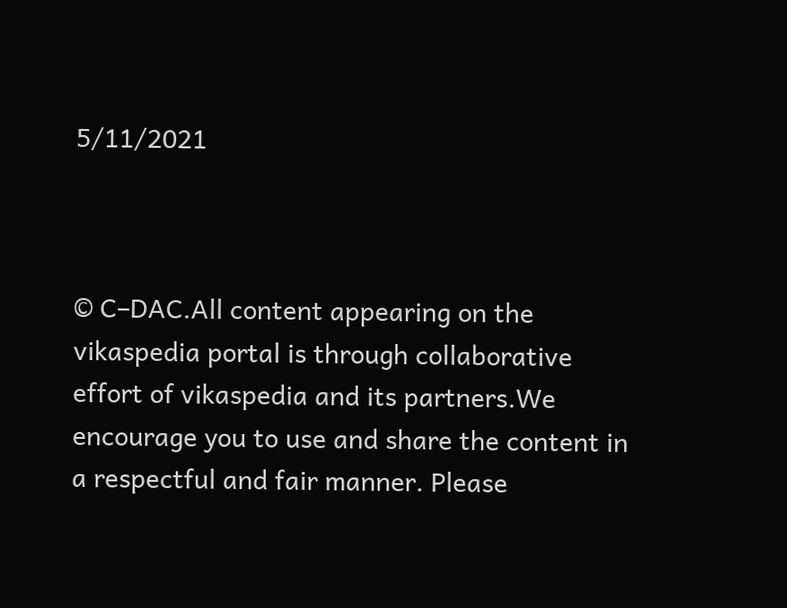5/11/2021



© C–DAC.All content appearing on the vikaspedia portal is through collaborative effort of vikaspedia and its partners.We encourage you to use and share the content in a respectful and fair manner. Please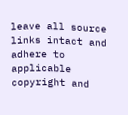leave all source links intact and adhere to applicable copyright and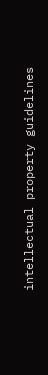intellectual property guidelines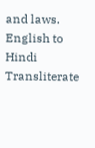and laws.
English to Hindi Transliterate